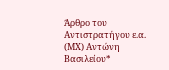Άρθρο του Αντιστρατήγου ε.α. (ΜΧ) Αντώνη Βασιλείου*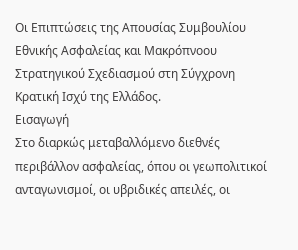Οι Επιπτώσεις της Απουσίας Συμβουλίου Εθνικής Ασφαλείας και Μακρόπνοου Στρατηγικού Σχεδιασμού στη Σύγχρονη Κρατική Ισχύ της Ελλάδος.
Εισαγωγή
Στο διαρκώς μεταβαλλόμενο διεθνές περιβάλλον ασφαλείας, όπου οι γεωπολιτικοί ανταγωνισμοί, οι υβριδικές απειλές, οι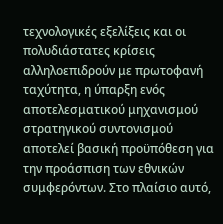τεχνολογικές εξελίξεις και οι πολυδιάστατες κρίσεις αλληλοεπιδρούν με πρωτοφανή ταχύτητα, η ύπαρξη ενός αποτελεσματικού μηχανισμού στρατηγικού συντονισμού αποτελεί βασική προϋπόθεση για την προάσπιση των εθνικών συμφερόντων. Στο πλαίσιο αυτό,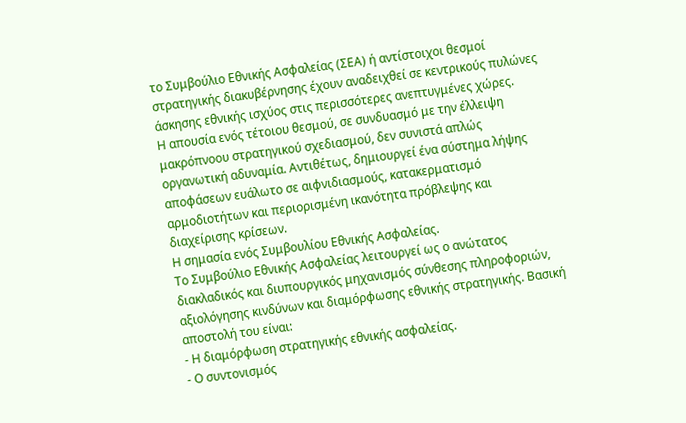το Συμβούλιο Εθνικής Ασφαλείας (ΣΕΑ) ή αντίστοιχοι θεσμοί στρατηγικής διακυβέρνησης έχουν αναδειχθεί σε κεντρικούς πυλώνες άσκησης εθνικής ισχύος στις περισσότερες ανεπτυγμένες χώρες.
Η απουσία ενός τέτοιου θεσμού, σε συνδυασμό με την έλλειψη μακρόπνοου στρατηγικού σχεδιασμού, δεν συνιστά απλώς οργανωτική αδυναμία. Αντιθέτως, δημιουργεί ένα σύστημα λήψης αποφάσεων ευάλωτο σε αιφνιδιασμούς, κατακερματισμό αρμοδιοτήτων και περιορισμένη ικανότητα πρόβλεψης και διαχείρισης κρίσεων.
Η σημασία ενός Συμβουλίου Εθνικής Ασφαλείας.
Το Συμβούλιο Εθνικής Ασφαλείας λειτουργεί ως ο ανώτατος διακλαδικός και διυπουργικός μηχανισμός σύνθεσης πληροφοριών, αξιολόγησης κινδύνων και διαμόρφωσης εθνικής στρατηγικής. Βασική αποστολή του είναι:
- Η διαμόρφωση στρατηγικής εθνικής ασφαλείας.
- Ο συντονισμός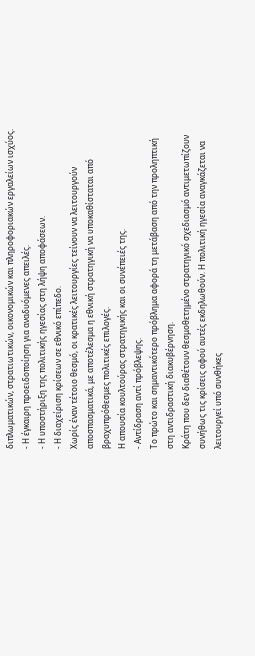διπλωματικών, στρατιωτικών, οικονομικών και πληροφοριακών εργαλείων ισχύος.
- Η έγκαιρη προειδοποίηση για αναδυόμενες απειλές.
- Η υποστήριξη της πολιτικής ηγεσίας στη λήψη αποφάσεων.
- Η διαχείριση κρίσεων σε εθνικό επίπεδο.
Χωρίς έναν τέτοιο θεσμό, οι κρατικές λειτουργίες τείνουν να λειτουργούν αποσπασματικά, με αποτέλεσμα η εθνική στρατηγική να υποκαθίσταται από βραχυπρόθεσμες πολιτικές επιλογές.
Η απουσία κουλτούρας στρατηγικής και οι συνέπειές της.
- Αντίδραση αντί πρόβλεψης.
Το πρώτο και σημαντικότερο πρόβλημα αφορά τη μετάβαση από την προληπτική στη αντιδραστική διακυβέρνηση.
Κράτη που δεν διαθέτουν θεσμοθετημένο στρατηγικό σχεδιασμό αντιμετωπίζουν συνήθως τις κρίσεις αφού αυτές εκδηλωθούν. Η πολιτική ηγεσία αναγκάζεται να λειτουργεί υπό συνθήκες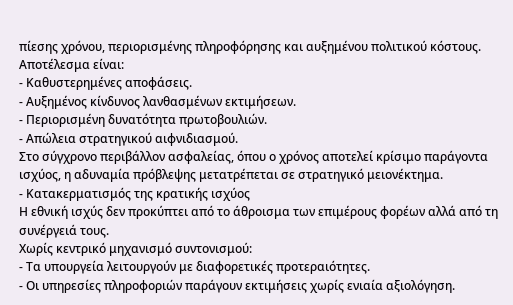πίεσης χρόνου, περιορισμένης πληροφόρησης και αυξημένου πολιτικού κόστους.
Αποτέλεσμα είναι:
- Καθυστερημένες αποφάσεις.
- Αυξημένος κίνδυνος λανθασμένων εκτιμήσεων.
- Περιορισμένη δυνατότητα πρωτοβουλιών.
- Απώλεια στρατηγικού αιφνιδιασμού.
Στο σύγχρονο περιβάλλον ασφαλείας, όπου ο χρόνος αποτελεί κρίσιμο παράγοντα ισχύος, η αδυναμία πρόβλεψης μετατρέπεται σε στρατηγικό μειονέκτημα.
- Κατακερματισμός της κρατικής ισχύος
Η εθνική ισχύς δεν προκύπτει από το άθροισμα των επιμέρους φορέων αλλά από τη συνέργειά τους.
Χωρίς κεντρικό μηχανισμό συντονισμού:
- Τα υπουργεία λειτουργούν με διαφορετικές προτεραιότητες.
- Οι υπηρεσίες πληροφοριών παράγουν εκτιμήσεις χωρίς ενιαία αξιολόγηση.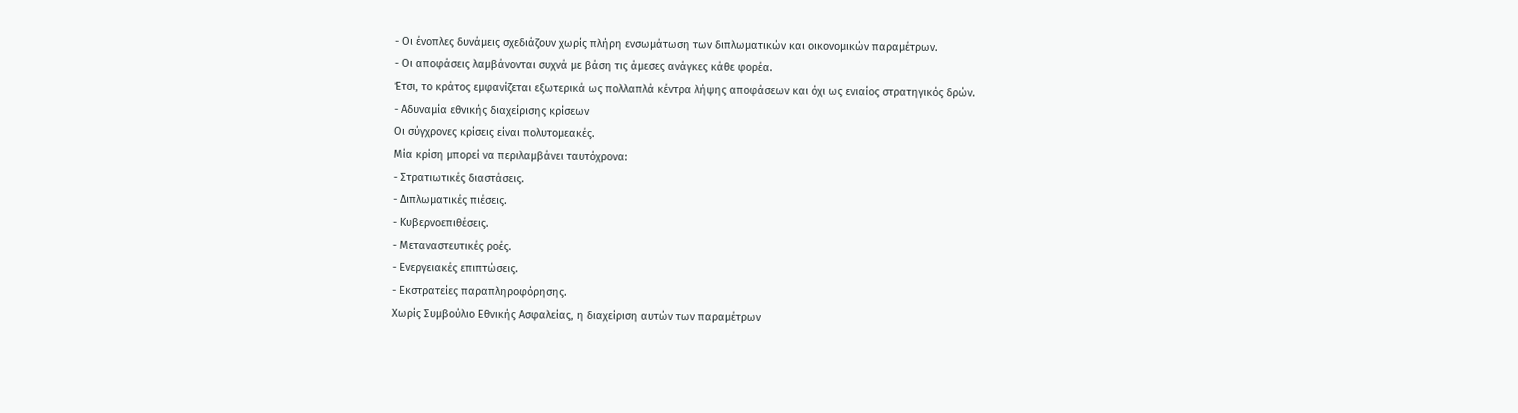- Οι ένοπλες δυνάμεις σχεδιάζουν χωρίς πλήρη ενσωμάτωση των διπλωματικών και οικονομικών παραμέτρων.
- Οι αποφάσεις λαμβάνονται συχνά με βάση τις άμεσες ανάγκες κάθε φορέα.
Έτσι, το κράτος εμφανίζεται εξωτερικά ως πολλαπλά κέντρα λήψης αποφάσεων και όχι ως ενιαίος στρατηγικός δρών.
- Αδυναμία εθνικής διαχείρισης κρίσεων
Οι σύγχρονες κρίσεις είναι πολυτομεακές.
Μία κρίση μπορεί να περιλαμβάνει ταυτόχρονα:
- Στρατιωτικές διαστάσεις.
- Διπλωματικές πιέσεις.
- Κυβερνοεπιθέσεις.
- Μεταναστευτικές ροές.
- Ενεργειακές επιπτώσεις.
- Εκστρατείες παραπληροφόρησης.
Χωρίς Συμβούλιο Εθνικής Ασφαλείας, η διαχείριση αυτών των παραμέτρων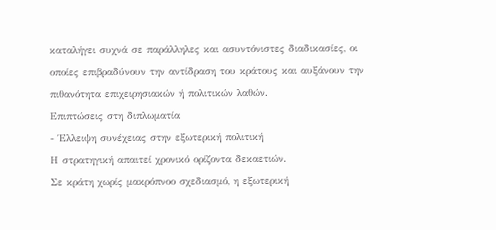καταλήγει συχνά σε παράλληλες και ασυντόνιστες διαδικασίες, οι οποίες επιβραδύνουν την αντίδραση του κράτους και αυξάνουν την πιθανότητα επιχειρησιακών ή πολιτικών λαθών.
Επιπτώσεις στη διπλωματία
- Έλλειψη συνέχειας στην εξωτερική πολιτική
Η στρατηγική απαιτεί χρονικό ορίζοντα δεκαετιών.
Σε κράτη χωρίς μακρόπνοο σχεδιασμό, η εξωτερική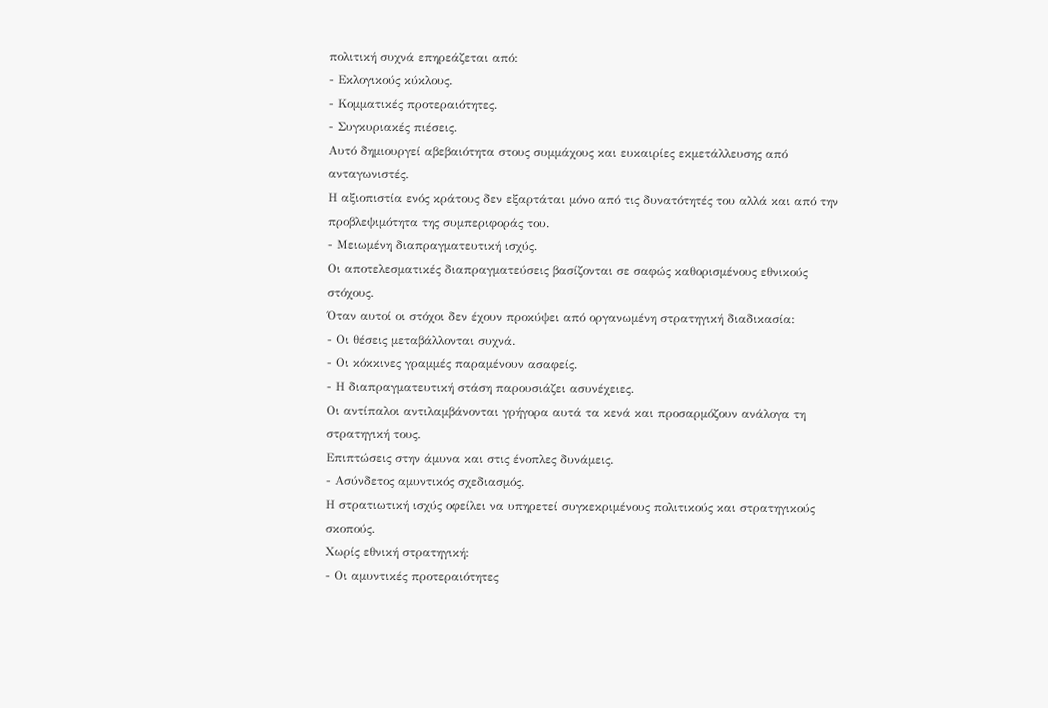πολιτική συχνά επηρεάζεται από:
- Εκλογικούς κύκλους.
- Κομματικές προτεραιότητες.
- Συγκυριακές πιέσεις.
Αυτό δημιουργεί αβεβαιότητα στους συμμάχους και ευκαιρίες εκμετάλλευσης από ανταγωνιστές.
Η αξιοπιστία ενός κράτους δεν εξαρτάται μόνο από τις δυνατότητές του αλλά και από την προβλεψιμότητα της συμπεριφοράς του.
- Μειωμένη διαπραγματευτική ισχύς.
Οι αποτελεσματικές διαπραγματεύσεις βασίζονται σε σαφώς καθορισμένους εθνικούς στόχους.
Όταν αυτοί οι στόχοι δεν έχουν προκύψει από οργανωμένη στρατηγική διαδικασία:
- Οι θέσεις μεταβάλλονται συχνά.
- Οι κόκκινες γραμμές παραμένουν ασαφείς.
- Η διαπραγματευτική στάση παρουσιάζει ασυνέχειες.
Οι αντίπαλοι αντιλαμβάνονται γρήγορα αυτά τα κενά και προσαρμόζουν ανάλογα τη στρατηγική τους.
Επιπτώσεις στην άμυνα και στις ένοπλες δυνάμεις.
- Ασύνδετος αμυντικός σχεδιασμός.
Η στρατιωτική ισχύς οφείλει να υπηρετεί συγκεκριμένους πολιτικούς και στρατηγικούς σκοπούς.
Χωρίς εθνική στρατηγική:
- Οι αμυντικές προτεραιότητες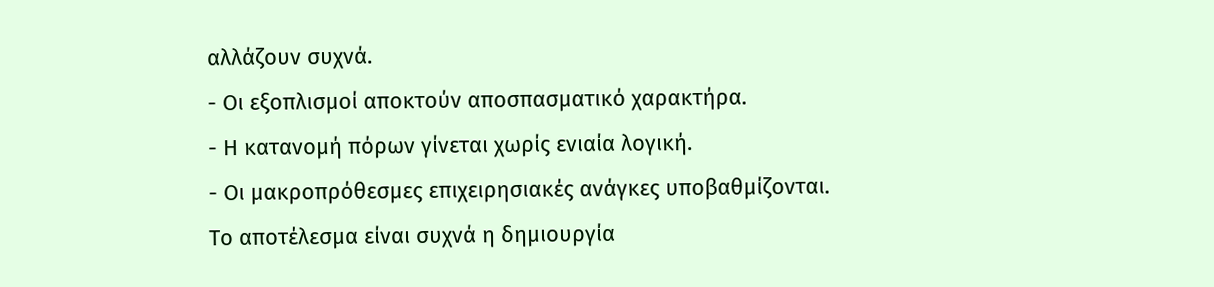αλλάζουν συχνά.
- Οι εξοπλισμοί αποκτούν αποσπασματικό χαρακτήρα.
- Η κατανομή πόρων γίνεται χωρίς ενιαία λογική.
- Οι μακροπρόθεσμες επιχειρησιακές ανάγκες υποβαθμίζονται.
Το αποτέλεσμα είναι συχνά η δημιουργία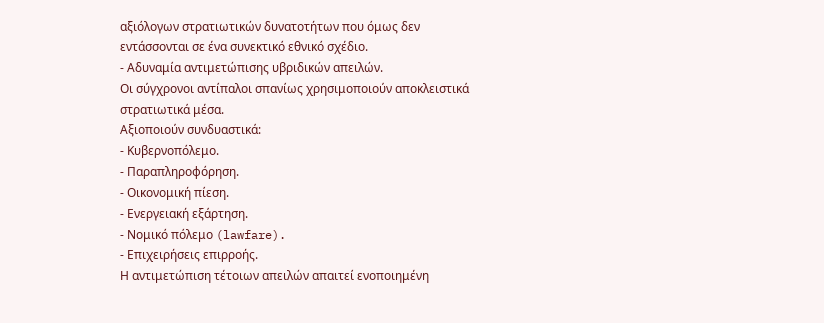αξιόλογων στρατιωτικών δυνατοτήτων που όμως δεν εντάσσονται σε ένα συνεκτικό εθνικό σχέδιο.
- Αδυναμία αντιμετώπισης υβριδικών απειλών.
Οι σύγχρονοι αντίπαλοι σπανίως χρησιμοποιούν αποκλειστικά στρατιωτικά μέσα.
Αξιοποιούν συνδυαστικά:
- Κυβερνοπόλεμο.
- Παραπληροφόρηση.
- Οικονομική πίεση.
- Ενεργειακή εξάρτηση.
- Νομικό πόλεμο (lawfare).
- Επιχειρήσεις επιρροής.
Η αντιμετώπιση τέτοιων απειλών απαιτεί ενοποιημένη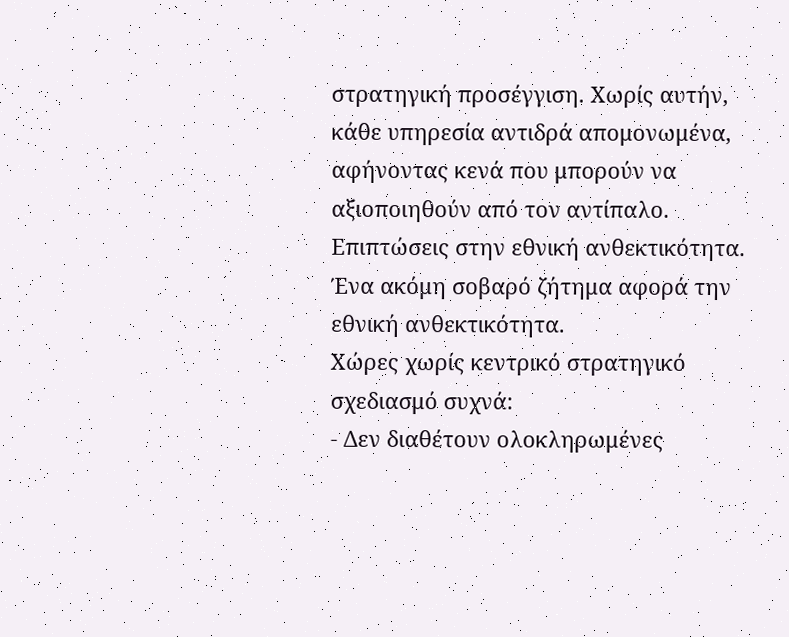στρατηγική προσέγγιση. Χωρίς αυτήν, κάθε υπηρεσία αντιδρά απομονωμένα, αφήνοντας κενά που μπορούν να αξιοποιηθούν από τον αντίπαλο.
Επιπτώσεις στην εθνική ανθεκτικότητα.
Ένα ακόμη σοβαρό ζήτημα αφορά την εθνική ανθεκτικότητα.
Χώρες χωρίς κεντρικό στρατηγικό σχεδιασμό συχνά:
- Δεν διαθέτουν ολοκληρωμένες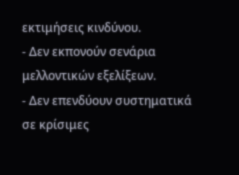εκτιμήσεις κινδύνου.
- Δεν εκπονούν σενάρια μελλοντικών εξελίξεων.
- Δεν επενδύουν συστηματικά σε κρίσιμες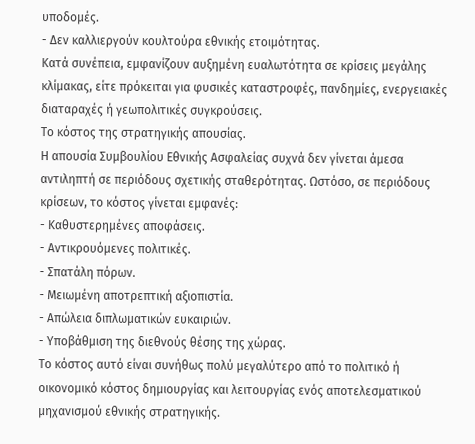υποδομές.
- Δεν καλλιεργούν κουλτούρα εθνικής ετοιμότητας.
Κατά συνέπεια, εμφανίζουν αυξημένη ευαλωτότητα σε κρίσεις μεγάλης κλίμακας, είτε πρόκειται για φυσικές καταστροφές, πανδημίες, ενεργειακές διαταραχές ή γεωπολιτικές συγκρούσεις.
Το κόστος της στρατηγικής απουσίας.
Η απουσία Συμβουλίου Εθνικής Ασφαλείας συχνά δεν γίνεται άμεσα αντιληπτή σε περιόδους σχετικής σταθερότητας. Ωστόσο, σε περιόδους κρίσεων, το κόστος γίνεται εμφανές:
- Καθυστερημένες αποφάσεις.
- Αντικρουόμενες πολιτικές.
- Σπατάλη πόρων.
- Μειωμένη αποτρεπτική αξιοπιστία.
- Απώλεια διπλωματικών ευκαιριών.
- Υποβάθμιση της διεθνούς θέσης της χώρας.
Το κόστος αυτό είναι συνήθως πολύ μεγαλύτερο από το πολιτικό ή οικονομικό κόστος δημιουργίας και λειτουργίας ενός αποτελεσματικού μηχανισμού εθνικής στρατηγικής.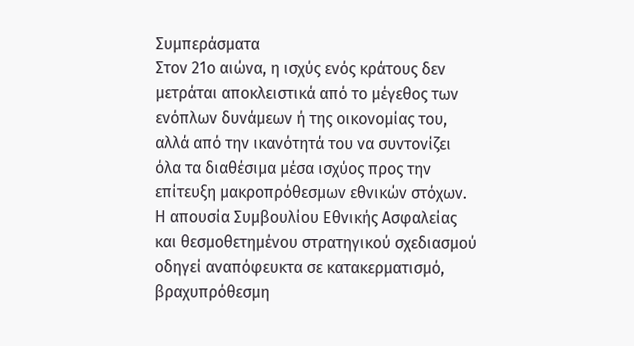Συμπεράσματα
Στον 21ο αιώνα, η ισχύς ενός κράτους δεν μετράται αποκλειστικά από το μέγεθος των ενόπλων δυνάμεων ή της οικονομίας του, αλλά από την ικανότητά του να συντονίζει όλα τα διαθέσιμα μέσα ισχύος προς την επίτευξη μακροπρόθεσμων εθνικών στόχων.
Η απουσία Συμβουλίου Εθνικής Ασφαλείας και θεσμοθετημένου στρατηγικού σχεδιασμού οδηγεί αναπόφευκτα σε κατακερματισμό, βραχυπρόθεσμη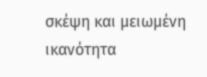σκέψη και μειωμένη ικανότητα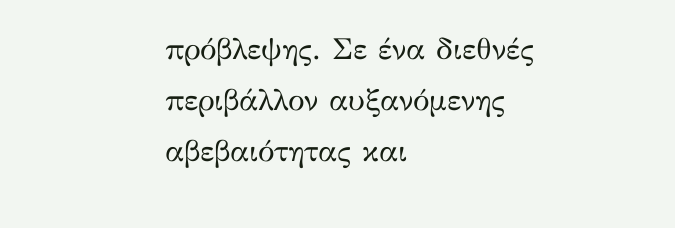πρόβλεψης. Σε ένα διεθνές περιβάλλον αυξανόμενης αβεβαιότητας και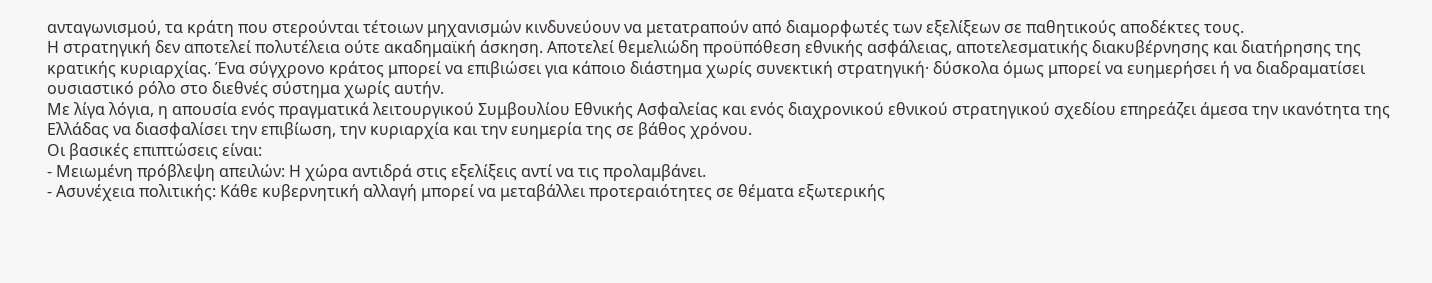ανταγωνισμού, τα κράτη που στερούνται τέτοιων μηχανισμών κινδυνεύουν να μετατραπούν από διαμορφωτές των εξελίξεων σε παθητικούς αποδέκτες τους.
Η στρατηγική δεν αποτελεί πολυτέλεια ούτε ακαδημαϊκή άσκηση. Αποτελεί θεμελιώδη προϋπόθεση εθνικής ασφάλειας, αποτελεσματικής διακυβέρνησης και διατήρησης της κρατικής κυριαρχίας. Ένα σύγχρονο κράτος μπορεί να επιβιώσει για κάποιο διάστημα χωρίς συνεκτική στρατηγική· δύσκολα όμως μπορεί να ευημερήσει ή να διαδραματίσει ουσιαστικό ρόλο στο διεθνές σύστημα χωρίς αυτήν.
Με λίγα λόγια, η απουσία ενός πραγματικά λειτουργικού Συμβουλίου Εθνικής Ασφαλείας και ενός διαχρονικού εθνικού στρατηγικού σχεδίου επηρεάζει άμεσα την ικανότητα της Ελλάδας να διασφαλίσει την επιβίωση, την κυριαρχία και την ευημερία της σε βάθος χρόνου.
Οι βασικές επιπτώσεις είναι:
- Μειωμένη πρόβλεψη απειλών: Η χώρα αντιδρά στις εξελίξεις αντί να τις προλαμβάνει.
- Ασυνέχεια πολιτικής: Κάθε κυβερνητική αλλαγή μπορεί να μεταβάλλει προτεραιότητες σε θέματα εξωτερικής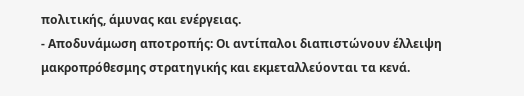πολιτικής, άμυνας και ενέργειας.
- Αποδυνάμωση αποτροπής: Οι αντίπαλοι διαπιστώνουν έλλειψη μακροπρόθεσμης στρατηγικής και εκμεταλλεύονται τα κενά.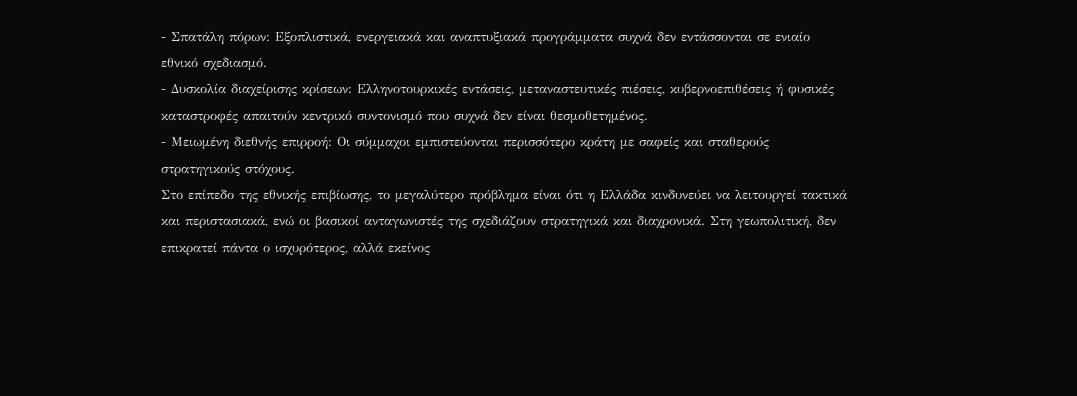- Σπατάλη πόρων: Εξοπλιστικά, ενεργειακά και αναπτυξιακά προγράμματα συχνά δεν εντάσσονται σε ενιαίο εθνικό σχεδιασμό.
- Δυσκολία διαχείρισης κρίσεων: Ελληνοτουρκικές εντάσεις, μεταναστευτικές πιέσεις, κυβερνοεπιθέσεις ή φυσικές καταστροφές απαιτούν κεντρικό συντονισμό που συχνά δεν είναι θεσμοθετημένος.
- Μειωμένη διεθνής επιρροή: Οι σύμμαχοι εμπιστεύονται περισσότερο κράτη με σαφείς και σταθερούς στρατηγικούς στόχους.
Στο επίπεδο της εθνικής επιβίωσης, το μεγαλύτερο πρόβλημα είναι ότι η Ελλάδα κινδυνεύει να λειτουργεί τακτικά και περιστασιακά, ενώ οι βασικοί ανταγωνιστές της σχεδιάζουν στρατηγικά και διαχρονικά. Στη γεωπολιτική, δεν επικρατεί πάντα ο ισχυρότερος, αλλά εκείνος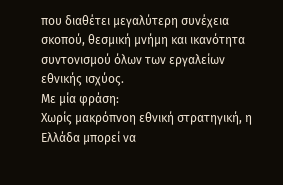που διαθέτει μεγαλύτερη συνέχεια σκοπού, θεσμική μνήμη και ικανότητα συντονισμού όλων των εργαλείων εθνικής ισχύος.
Με μία φράση:
Χωρίς μακρόπνοη εθνική στρατηγική, η Ελλάδα μπορεί να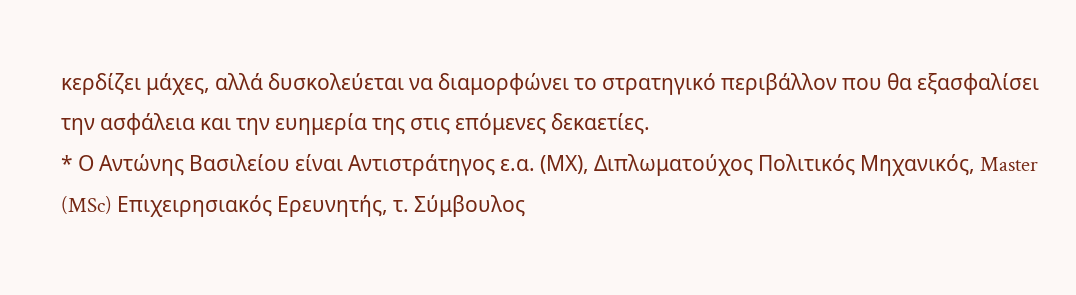κερδίζει μάχες, αλλά δυσκολεύεται να διαμορφώνει το στρατηγικό περιβάλλον που θα εξασφαλίσει την ασφάλεια και την ευημερία της στις επόμενες δεκαετίες.
* Ο Αντώνης Βασιλείου είναι Αντιστράτηγος ε.α. (ΜΧ), Διπλωματούχος Πολιτικός Μηχανικός, Master (MSc) Επιχειρησιακός Ερευνητής, τ. Σύμβουλος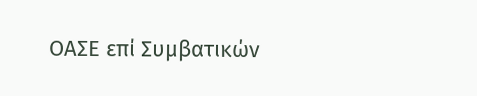ΟΑΣΕ επί Συμβατικών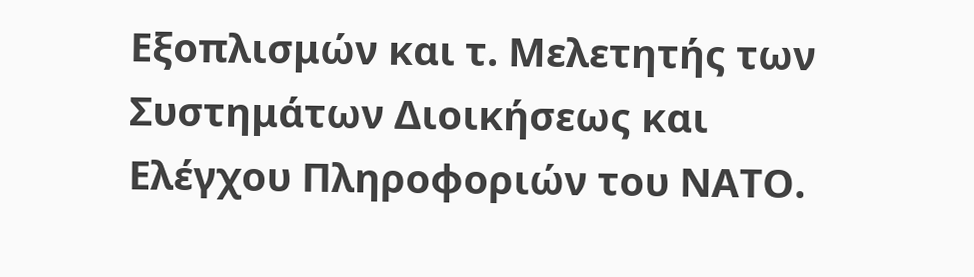Εξοπλισμών και τ. Μελετητής των Συστημάτων Διοικήσεως και Ελέγχου Πληροφοριών του ΝΑΤΟ.